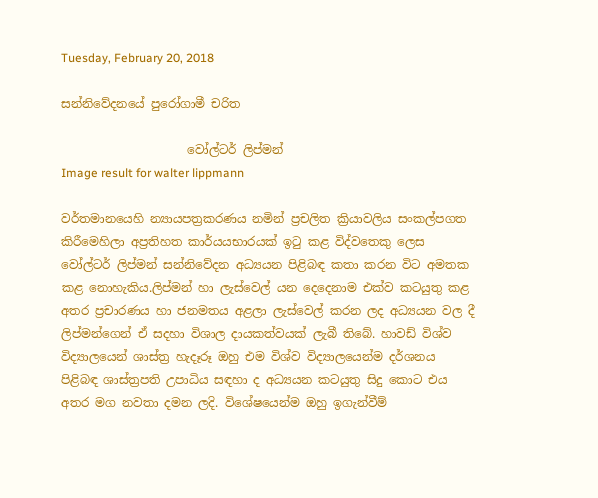Tuesday, February 20, 2018

සන්නිවේදනයේ පුරෝගාමී චරිත

                     වෝල්ටර් ලිප්මන්
Image result for walter lippmann

වර්තමානයෙහි න්‍යායපත්‍රකරණය නමින් ප්‍රචලිත ක්‍රියාවලිය සංකල්පගත කිරීමෙහිලා අප්‍රතිහත කාර්යයභාරයක් ඉ‍ටු කළ විද්වතෙකු ලෙස වෝල්ටර් ලිප්මන් සන්නිවේදන අධ්‍යයන පිළිබඳ කතා කරන විට අමතක කළ නොහැකිය.ලිප්මන් හා ලැස්වෙල් යන දෙදෙනාම එක්ව කටයුතු කළ අතර ප්‍රචාරණය හා ජනමතය අළලා ලැස්වෙල් කරන ලද අධ්‍යයන වල දී ලිප්මන්ගෙන් ඒ සදහා විශාල දායකත්වයක් ලැබී තිබේ. හාවඩ් විශ්ව විද්‍යාලයෙන් ශාස්ත්‍ර හැදෑරූ ඔහු එම විශ්ව විද්‍යාලයෙන්ම දර්ශනය පිළිබඳ ශාස්ත්‍රපති උපාධිය සඳහා ද අධ්‍යයන කටයුතු සිදු කොට එය අතර මග නවතා දමන ලදි. විශේෂයෙන්ම ඔහු ඉගැන්වීම්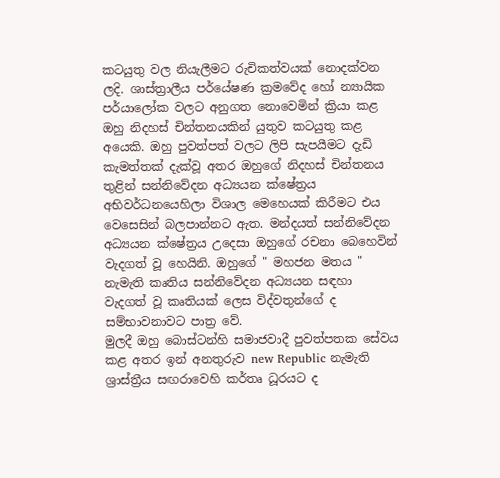කටයුතු වල නියැලීමට රුචිකත්වයක් නොදක්වන ලදි. ශාස්ත්‍රාලීය පර්යේෂණ ක්‍රමවේද හෝ න්‍යායික පර්යාලෝක වලට අනුගත නොවෙමින් ක්‍රියා කළ  ඔහු නිදහස් චින්තනයකින් යුතුව කටයුතු කළ අයෙකි. ඔහු පුවත්පත් වලට ලිපි සැපයීමට දැඩි කැමත්තක් දැක්වූ අතර ඔහුගේ නිදහස් චින්තනය තුළින් සන්නිවේදන අධ්‍යයන ක්ෂේත්‍රය අභිවර්ධනයෙහිලා විශාල මෙහෙයක් කිරීමට එය වෙසෙසින් බලපාන්නට ඇත. මන්දයත් සන්නිවේදන අධ්‍යයන ක්ෂේත්‍රය උදෙසා ඔහුගේ රචනා බෙහෙවින් වැදගත් වූ හෙයිනි. ඔහුගේ " මහජන මතය " නැමැති කෘතිය සන්නිවේදන අධ්‍යයන සඳහා  වැදගත් වූ කෘතියක් ලෙස විද්වතුන්ගේ ද සම්භාවනාවට පාත්‍ර වේ.
මුලදී ඔහු බොස්ටන්හි සමාජවාදී පුවත්පතක සේවය කළ අතර ඉන් අනතුරුව new Republic නැමැති ශ්‍රාස්ත්‍රීය සඟරාවෙහි කර්තෘ ධූරයට ද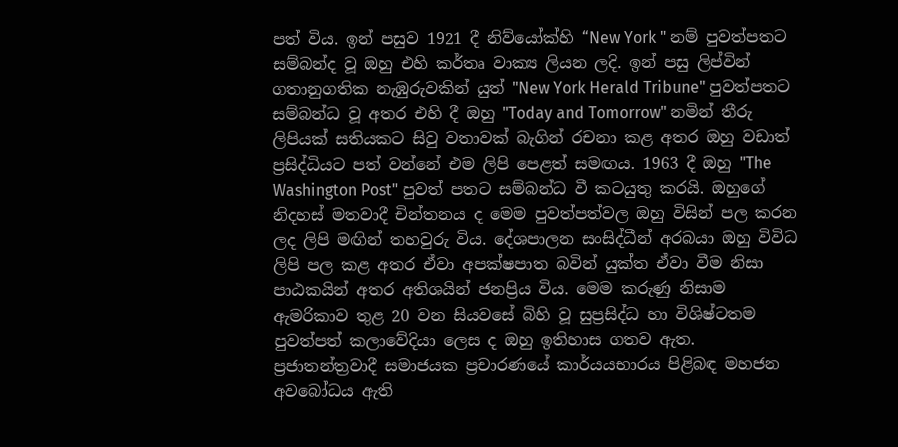පත් විය. ඉන් පසුව 1921 දී නිව්යෝක්හි “New York " නම් පුවත්පතට සම්බන්ද වූ ඔහු එහි කර්තෘ වාක්‍ය ලියන ලදි. ඉන් පසු ලිප්වින් ගතානුගතික නැඹුරුවකින් යුත් "New York Herald Tribune" පුවත්පතට සම්බන්ධ වූ අතර එහි දී ඔහු "Today and Tomorrow" නමින් තීරු ලිපියක් සතියකට සිවු වතාවක් බැගින් රචනා කළ අතර ඔහු වඩාත් ප්‍රසිද්ධියට පත් වන්නේ එම ලිපි පෙළත් සමඟය. 1963 දී ඔහු "The Washington Post" පුවත් පතට සම්බන්ධ වී කටයුතු කරයි. ඔහුගේ නිදහස් මතවාදී චින්තනය ද මෙම පුවත්පත්වල ඔහු විසින් පල කරන ලද ලිපි මඟින් තහවුරු විය. දේශපාලන සංසිද්ධීන් අරබයා ඔහු විවිධ ලිපි පල කළ අතර ඒවා අපක්ෂපාත බවින් යුක්ත ඒවා වීම නිසා පාඨකයින් අතර අතිශයින් ජනප්‍රිය විය. මෙම කරුණු නිසාම ඇමරිකාව තුළ 20 වන සියවසේ බිහි වූ සුප්‍රසිද්ධ හා විශිෂ්ටතම පුවත්පත් කලාවේදියා ලෙස ද ඔහු ඉතිහාස ගතව ඇත.
ප්‍රජාතන්ත්‍රවාදී සමාජයක ප්‍රචාරණයේ කාර්යයභාරය පිළිබඳ මහජන අවබෝධය ඇති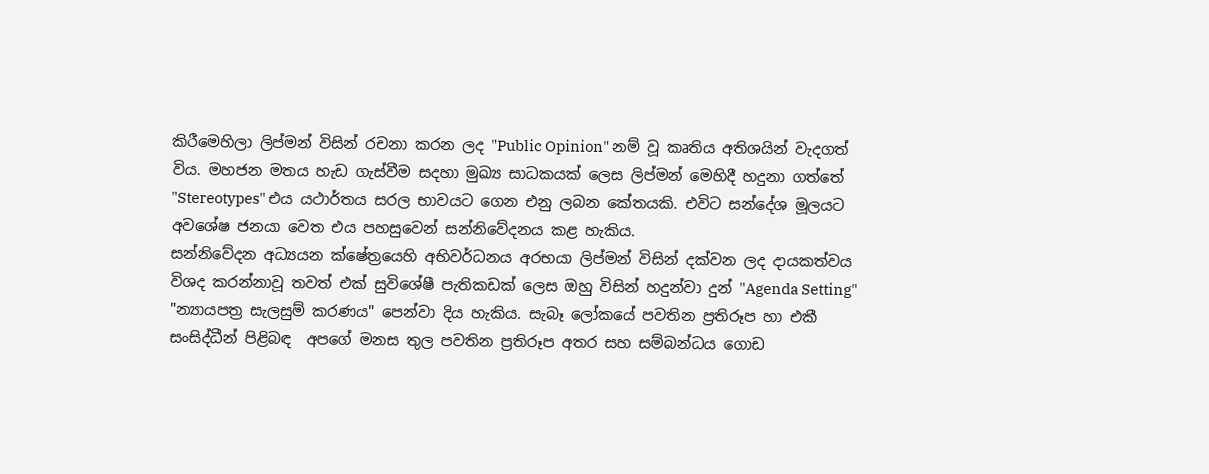කිරීමෙහිලා ලිප්මන් විසින් රචනා කරන ලද "Public Opinion" නම් වූ කෘතිය අතිශයින් වැදගත් විය. මහජන මතය හැඩ ගැස්වීම සදහා මුඛ්‍ය සාධකයක් ලෙස ලිප්මන් මෙහිදී හදුනා ගත්තේ "Stereotypes" එය යථාර්තය සරල භාවයට ගෙන එනු ලබන කේතයකි. එවිට සන්දේශ මූලයට අවශේෂ ජනයා වෙත එය පහසුවෙන් සන්නිවේදනය කළ හැකිය.
සන්නිවේදන අධ්‍යයන ක්ෂේත්‍රයෙහි අභිවර්ධනය අරභයා ලිප්මන් විසින් දක්වන ලද දායකත්වය විශද කරන්නාවූ තවත් එක් සුවිශේෂී පැතිකඩක් ලෙස ඔහු විසින් හදුන්වා දුන් "Agenda Setting" "න්‍යායපත්‍ර සැලසුම් කරණය" පෙන්වා දිය හැකිය. සැබෑ ලෝකයේ පවතින ප්‍රතිරූප හා එකී සංසිද්ධීන් පිළිබඳ  අපගේ මනස තුල පවතින ප්‍රතිරූප අතර සහ සම්බන්ධය ගොඩ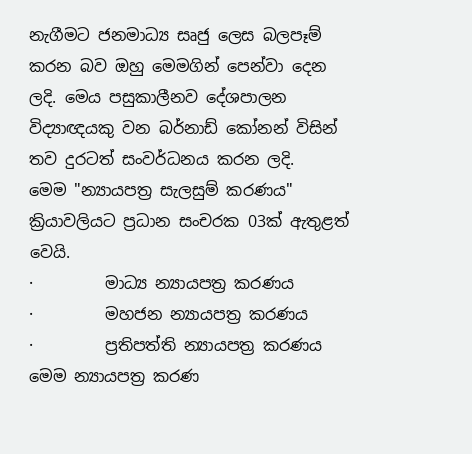නැගීමට ජනමාධ්‍ය සෘජු ලෙස බලපෑම් කරන බව ඔහු මෙමගින් පෙන්වා දෙන ලදි. මෙය පසුකාලීනව දේශපාලන විද්‍යාඥයකු වන බර්නාඩ් කෝනන් විසින් තව දුරටත් සංවර්ධනය කරන ලදි.
මෙම "න්‍යායපත්‍ර සැලසුම් කරණය" ක්‍රියාවලියට ප්‍රධාන සංචරක 03ක් ඇතුළත් වෙයි.
·         මාධ්‍ය න්‍යායපත්‍ර කරණය
·         මහජන න්‍යායපත්‍ර කරණය
·         ප්‍රතිපත්ති න්‍යායපත්‍ර කරණය
මෙම න්‍යායපත්‍ර කරණ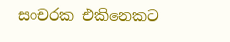සංචරක එකිනෙකට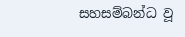සහසම්බන්ධ වූ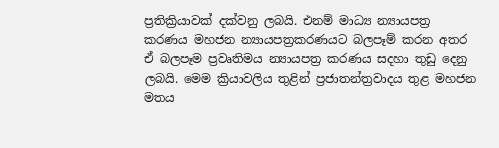ප්‍රතික්‍රියාවක් දක්වනු ලබයි. එනම් මාධ්‍ය න්‍යායපත්‍ර කරණය මහජන න්‍යායපත්‍රකරණයට බලපෑම් කරන අතර ඒ බලපෑම ප්‍රවෘතිමය න්‍යායපත්‍ර කරණය සදහා තුඩු දෙනු ලබයි. මෙම ක්‍රියාවලිය තුළින් ප්‍රජාතන්ත්‍රවාදය තුළ මහජන මතය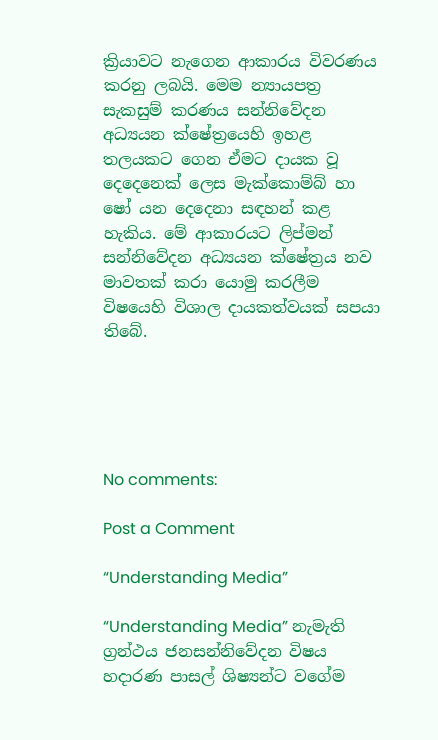ක්‍රියාවට නැගෙන ආකාරය විවරණය කරනු ලබයි. මෙම න්‍යායපත්‍ර සැකසුම් කරණය සන්නිවේදන අධ්‍යයන ක්ෂේත්‍රයෙහි ඉහළ තලයකට ගෙන ඒමට දායක වූ දෙදෙනෙක් ලෙස මැක්කොම්බ් හා ෂෝ යන දෙදෙනා සඳහන් කළ හැකිය. මේ ආකාරයට ලිප්මන් සන්නිවේදන අධ්‍යයන ක්ෂේත්‍රය නව මාවතක් කරා යොමු කරලීම විෂයෙහි විශාල දායකත්වයක් සපයා තිබේ.





No comments:

Post a Comment

“Understanding Media”

“Understanding Media” නැමැති ග්‍රන්ථය ජනසන්නිවේදන විෂය හදාරණ පාසල් ශිෂ්‍යන්ට වගේම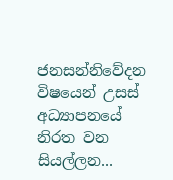ජනසන්නිවේදන විෂයෙන් උසස් අධ්‍යාපනයේ නිරත වන සියල්ලන...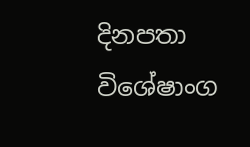දිනපතා විශේෂාංග